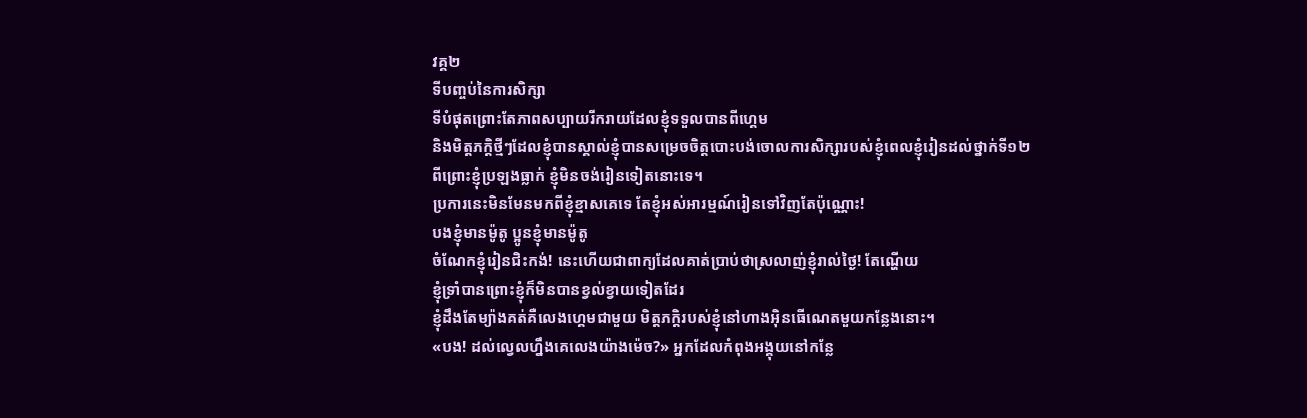វគ្គ២
ទីបញ្ចប់នៃការសិក្សា
ទីបំផុតព្រោះតែភាពសប្បាយរីករាយដែលខ្ញុំទទួលបានពីហ្គេម
និងមិត្តភក្តិថ្មីៗដែលខ្ញុំបានស្គាល់ខ្ញុំបានសម្រេចចិត្តបោះបង់ចោលការសិក្សារបស់ខ្ញុំពេលខ្ញុំរៀនដល់ថ្នាក់ទី១២
ពីព្រោះខ្ញុំប្រឡងធ្លាក់ ខ្ញុំមិនចង់រៀនទៀតនោះទេ។
ប្រការនេះមិនមែនមកពីខ្ញុំខ្មាសគេទេ តែខ្ញុំអស់អារម្មណ៍រៀនទៅវិញតែប៉ុណ្ណោះ!
បងខ្ញុំមានម៉ូតូ ប្អូនខ្ញុំមានម៉ូតូ
ចំណែកខ្ញុំរៀនជិះកង់! នេះហើយជាពាក្យដែលគាត់ប្រាប់ថាស្រលាញ់ខ្ញុំរាល់ថ្ងៃ! តែណ្ហើយ
ខ្ញុំទ្រាំបានព្រោះខ្ញុំក៏មិនបានខ្វល់ខ្វាយទៀតដែរ
ខ្ញុំដឹងតែម្យ៉ាងគត់គឺលេងហ្គេមជាមួយ មិត្តភក្តិរបស់ខ្ញុំនៅហាងអ៊ិនធើណេតមួយកន្លែងនោះ។
«បង! ដល់ល្វេលហ្នឹងគេលេងយ៉ាងម៉េច?» អ្នកដែលកំពុងអង្គុយនៅកន្លែ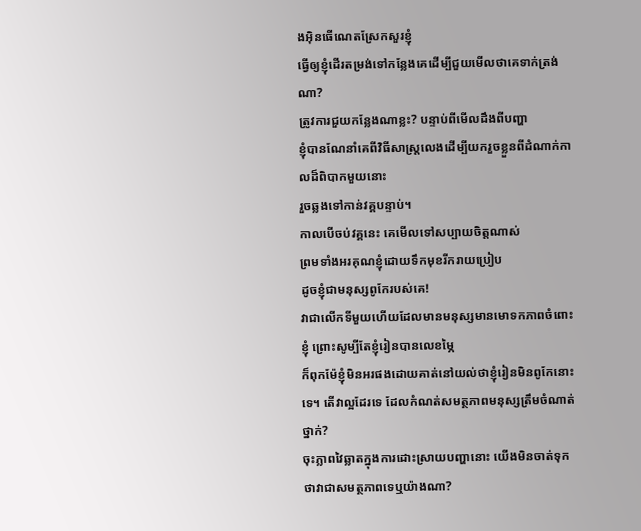ងអ៊ិនធើណេតស្រែកសួរខ្ញុំ
ធ្វើឲ្យខ្ញុំដើរតម្រង់ទៅកន្លែងគេដើម្បីជួយមើលថាគេទាក់ត្រង់ណា?
ត្រូវការជួយកន្លែងណាខ្លះ? បន្ទាប់ពីមើលដឹងពីបញ្ហា
ខ្ញុំបានណែនាំគេពីវិធីសាស្ត្រលេងដើម្បីយករួចខ្លួនពីដំណាក់កាលដ៏ពិបាកមួយនោះ
រួចឆ្លងទៅកាន់វគ្គបន្ទាប់។
កាលបើចប់វគ្គនេះ គេមើលទៅសប្បាយចិត្តណាស់
ព្រមទាំងអរគុណខ្ញុំដោយទឹកមុខរីករាយប្រៀប
ដូចខ្ញុំជាមនុស្សពូកែរបស់គេ!
វាជាលើកទីមួយហើយដែលមានមនុស្សមានមោទកភាពចំពោះខ្ញុំ ព្រោះសូម្បីតែខ្ញុំរៀនបានលេខម្ភៃ
ក៏ពុកម៉ែខ្ញុំមិនអរផងដោយគាត់នៅយល់ថាខ្ញុំរៀនមិនពូកែនោះទេ។ តើវាល្អដែរទេ ដែលកំណត់សមត្ថភាពមនុស្សត្រឹមចំណាត់ថ្នាក់?
ចុះភ្លាពវៃឆ្លាតក្នុងការដោះស្រាយបញ្ហានោះ យើងមិនចាត់ទុកថាវាជាសមត្ថភាពទេឬយ៉ាងណា?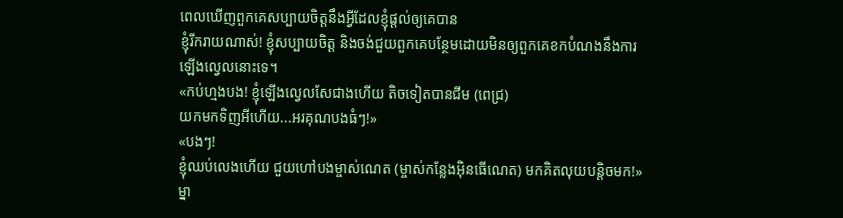ពេលឃើញពួកគេសប្បាយចិត្តនឹងអ្វីដែលខ្ញុំផ្តល់ឲ្យគេបាន
ខ្ញុំរីករាយណាស់! ខ្ញុំសប្បាយចិត្ត និងចង់ជួយពួកគេបន្ថែមដោយមិនឲ្យពួកគេខកបំណងនឹងការឡើងល្វេលនោះទេ។
«កប់ហ្មងបង! ខ្ញុំឡើងល្វេលសែជាងហើយ តិចទៀតបានជីម (ពេជ្រ)
យកមកទិញអីហើយ...អរគុណបងធំៗ!»
«បងៗ!
ខ្ញុំឈប់លេងហើយ ជួយហៅបងម្ចាស់ណេត (ម្ចាស់កន្លែងអ៊ិនធើណេត) មកគិតលុយបន្តិចមក!»
ម្នា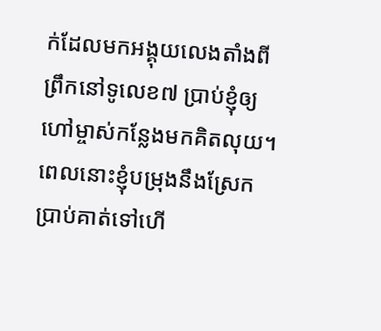ក់ដែលមកអង្គុយលេងតាំងពីព្រឹកនៅទូលេខ៧ ប្រាប់ខ្ញុំឲ្យហៅម្ចាស់កន្លែងមកគិតលុយ។
ពេលនោះខ្ញុំបម្រុងនឹងស្រែកប្រាប់គាត់ទៅហើ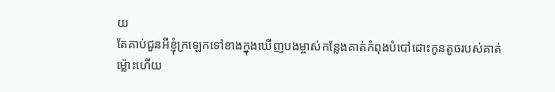យ
តែគាប់ជួនអីខ្ញុំក្រឡេកទៅខាងក្នុងឃើញបងម្ចាស់កន្លែងគាត់កំពុងបំបៅដោះកូនតូចរបស់គាត់
ម្ល៉ោះហើយ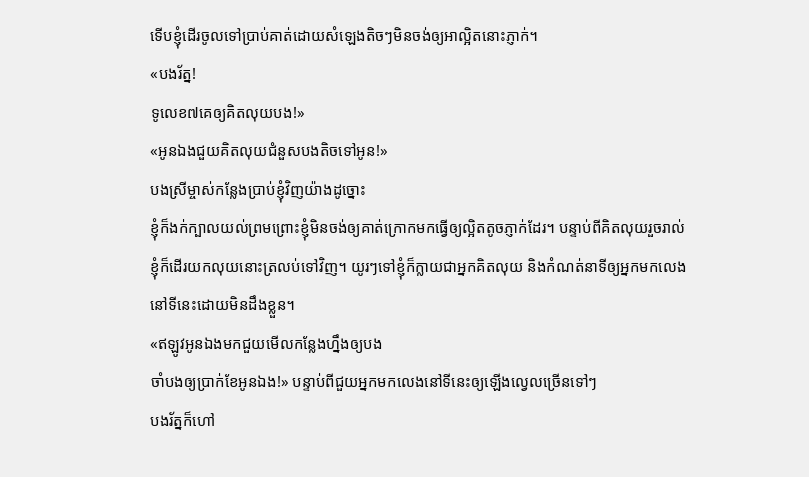ទើបខ្ញុំដើរចូលទៅប្រាប់គាត់ដោយសំឡេងតិចៗមិនចង់ឲ្យអាល្អិតនោះភ្ញាក់។
«បងរ័ត្ន!
ទូលេខ៧គេឲ្យគិតលុយបង!»
«អូនឯងជួយគិតលុយជំនួសបងតិចទៅអូន!»
បងស្រីម្ចាស់កន្លែងប្រាប់ខ្ញុំវិញយ៉ាងដូច្នោះ
ខ្ញុំក៏ងក់ក្បាលយល់ព្រមព្រោះខ្ញុំមិនចង់ឲ្យគាត់ក្រោកមកធ្វើឲ្យល្អិតតូចភ្ញាក់ដែរ។ បន្ទាប់ពីគិតលុយរួចរាល់
ខ្ញុំក៏ដើរយកលុយនោះត្រលប់ទៅវិញ។ យូរៗទៅខ្ញុំក៏ក្លាយជាអ្នកគិតលុយ និងកំណត់នាទីឲ្យអ្នកមកលេងនៅទីនេះដោយមិនដឹងខ្លួន។
«ឥឡូវអូនឯងមកជួយមើលកន្លែងហ្នឹងឲ្យបង
ចាំបងឲ្យប្រាក់ខែអូនឯង!» បន្ទាប់ពីជួយអ្នកមកលេងនៅទីនេះឲ្យឡើងល្វេលច្រើនទៅៗ
បងរ័ត្នក៏ហៅ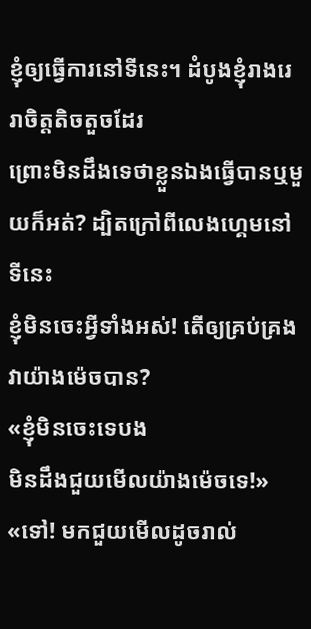ខ្ញុំឲ្យធ្វើការនៅទីនេះ។ ដំបូងខ្ញុំរាងរេរាចិត្តតិចតួចដែរ
ព្រោះមិនដឹងទេថាខ្លួនឯងធ្វើបានឬមួយក៏អត់? ដ្បិតក្រៅពីលេងហ្គេមនៅទីនេះ
ខ្ញុំមិនចេះអ្វីទាំងអស់! តើឲ្យគ្រប់គ្រងវាយ៉ាងម៉េចបាន?
«ខ្ញុំមិនចេះទេបង
មិនដឹងជួយមើលយ៉ាងម៉េចទេ!»
«ទៅ! មកជួយមើលដូចរាល់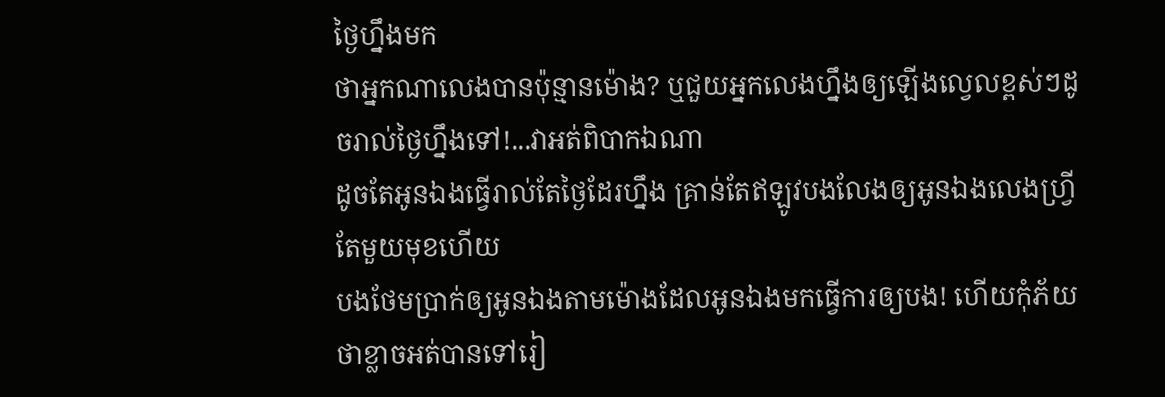ថ្ងៃហ្នឹងមក
ថាអ្នកណាលេងបានប៉ុន្មានម៉ោង? ឬជួយអ្នកលេងហ្នឹងឲ្យឡើងល្វេលខ្ពស់ៗដូចរាល់ថ្ងៃហ្នឹងទៅ!...វាអត់ពិបាកឯណា
ដូចតែអូនឯងធ្វើរាល់តែថ្ងៃដែរហ្នឹង គ្រាន់តែឥឡូវបងលែងឲ្យអូនឯងលេងហ្វី្រតែមួយមុខហើយ
បងថែមប្រាក់ឲ្យអូនឯងតាមម៉ោងដែលអូនឯងមកធ្វើការឲ្យបង! ហើយកុំភ័យថាខ្លាចអត់បានទៅរៀ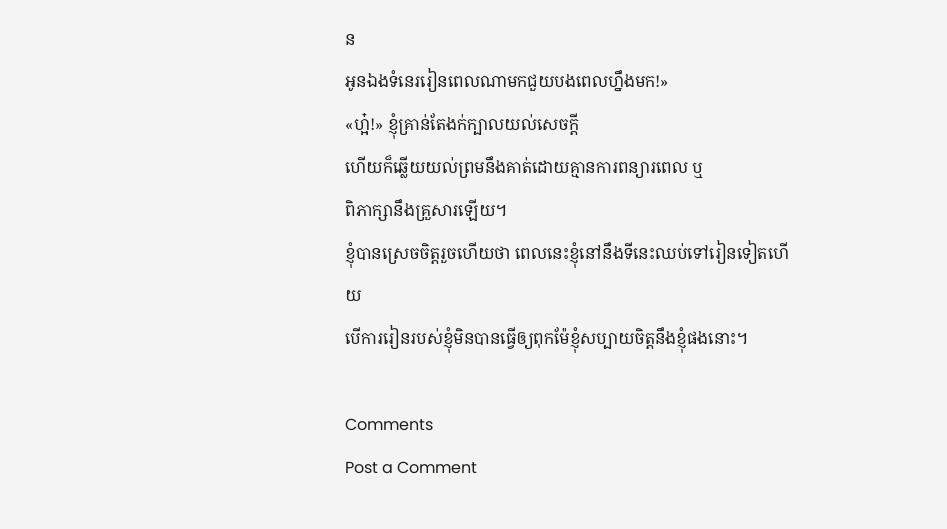ន
អូនឯងទំនេររៀនពេលណាមកជួយបងពេលហ្នឹងមក!»
«ហ្អ៎!» ខ្ញុំគ្រាន់តែងក់ក្បាលយល់សេចក្តី
ហើយក៏ឆ្លើយយល់ព្រមនឹងគាត់ដោយគ្មានការពន្យារពេល ឬ
ពិភាក្សានឹងគ្រួសារឡើយ។
ខ្ញុំបានស្រេចចិត្តរួចហើយថា ពេលនេះខ្ញុំនៅនឹងទីនេះឈប់ទៅរៀនទៀតហើយ
បើការរៀនរបស់ខ្ញុំមិនបានធ្វើឲ្យពុកម៉ែខ្ញុំសប្បាយចិត្តនឹងខ្ញុំផងនោះ។

Comments
Post a Comment